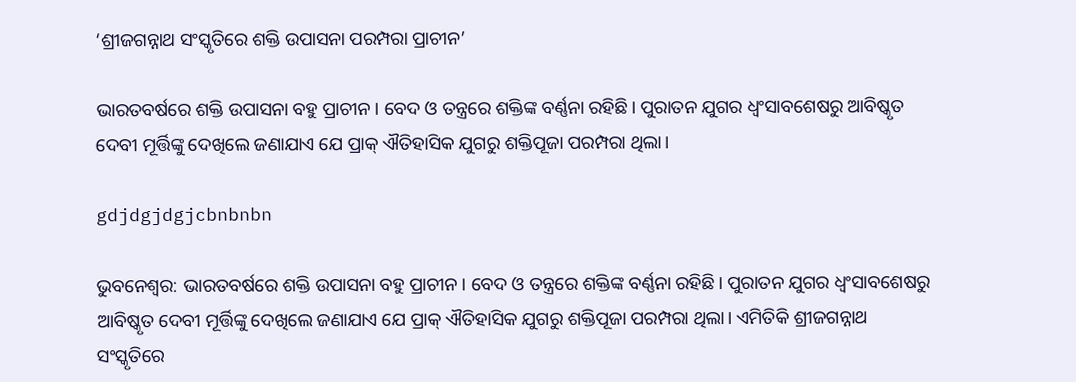‘ଶ୍ରୀଜଗନ୍ନ‌ାଥ ସଂସ୍କୃତିରେ ଶକ୍ତି ଉପାସନା ପରମ୍ପରା ପ୍ରାଚୀନ’

ଭାରତବର୍ଷରେ ଶକ୍ତି ଉପାସନା ବହୁ ପ୍ରାଚୀନ। ବେଦ ଓ ତନ୍ତ୍ରରେ ଶକ୍ତିଙ୍କ ବର୍ଣ୍ଣନା ରହିଛି। ପୁରାତନ ଯୁଗର ଧ୍ୱଂସାବଶେଷରୁ ଆବିଷ୍କୃତ ଦେବୀ ମୂର୍ତ୍ତିଙ୍କୁ ଦେଖିଲେ ଜଣାଯାଏ ଯେ ପ୍ରାକ୍‍ ଐତିହାସିକ ଯୁଗରୁ ଶକ୍ତିପୂଜା ପରମ୍ପରା ଥିଲା।

gdjdgjdgjcbnbnbn

ଭୁବନେଶ୍ୱର: ଭାରତବର୍ଷରେ ଶକ୍ତି ଉପାସନା ବହୁ ପ୍ରାଚୀନ। ବେଦ ଓ ତନ୍ତ୍ରରେ ଶକ୍ତିଙ୍କ ବର୍ଣ୍ଣନା ରହିଛି। ପୁରାତନ ଯୁଗର ଧ୍ୱଂସାବଶେଷରୁ ଆବିଷ୍କୃତ ଦେବୀ ମୂର୍ତ୍ତିଙ୍କୁ ଦେଖିଲେ ଜଣାଯାଏ ଯେ ପ୍ରାକ୍‍ ଐତିହାସିକ ଯୁଗରୁ ଶକ୍ତିପୂଜା ପରମ୍ପରା ଥିଲା। ଏମିତିକି ଶ୍ରୀଜଗନ୍ନାଥ ସଂସ୍କୃତିରେ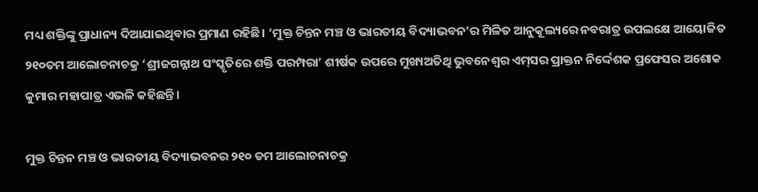ମଧ୍ୟ ଶକ୍ତିଙ୍କୁ ପ୍ରାଧାନ୍ୟ ଦିଆଯାଇଥିବାର ପ୍ରମାଣ ରହିଛି। ‘ମୁକ୍ତ ଚିନ୍ତନ ମଞ୍ଚ ଓ ଭାରତୀୟ ବିଦ୍ୟାଭବନ’ର ମିଳିତ ଆନୁକୂଲ୍ୟରେ ନବରାତ୍ର ଉପଲକ୍ଷେ ଆୟୋଜିତ ୨୧୦ତମ ଆଲୋଚନାଚକ୍ର ‘ଶ୍ରୀଜଗନ୍ନାଥ ସଂସ୍କୃତିରେ ଶକ୍ତି ପରମ୍ପରା’ ଶୀର୍ଷକ ଉପରେ ମୁଖ୍ୟଅତିଥି ଭୁବନେଶ୍ବର ଏମ୍‌ସର ପ୍ରାକ୍ତନ ନିର୍ଦ୍ଦେଶକ ପ୍ରଫେସର ଅଶୋକ କୁମାର ମହାପାତ୍ର ଏଭଳି କହିଛନ୍ତି।

ମୁକ୍ତ ଚିନ୍ତନ ମଞ୍ଚ ଓ ଭାରତୀୟ ବିଦ୍ୟାଭବନର ୨୧୦ ତମ ଆଲୋଚନାଚକ୍ର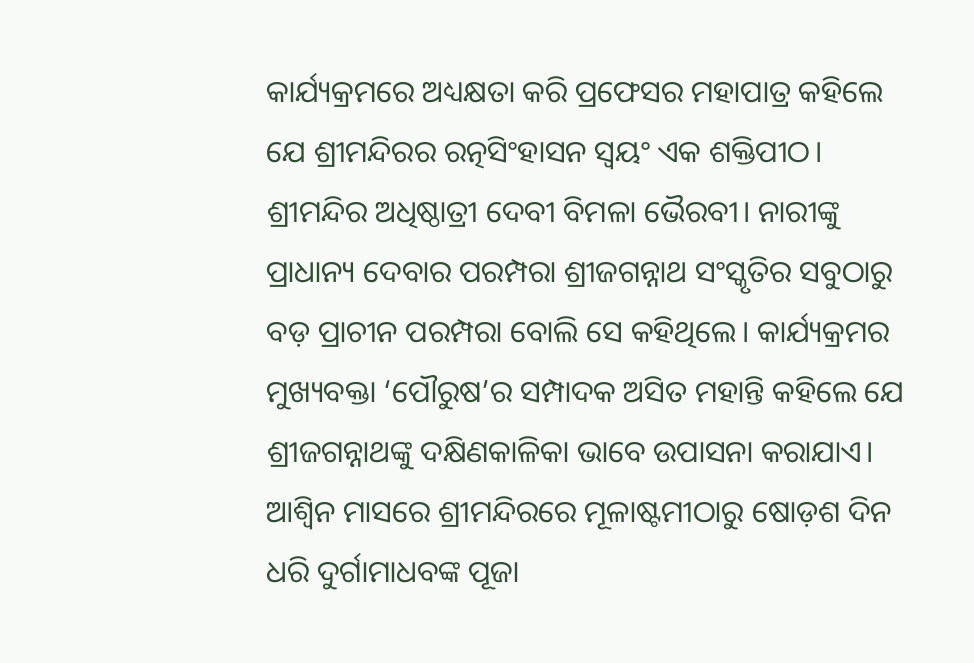କାର୍ଯ୍ୟକ୍ରମରେ ଅଧ୍ୟକ୍ଷତା କରି ପ୍ରଫେସର ମହାପାତ୍ର କହିଲେ ଯେ ଶ୍ରୀମନ୍ଦିରର ରତ୍ନସିଂହାସନ ସ୍ୱୟଂ ଏକ ଶକ୍ତିପୀଠ। ଶ୍ରୀମନ୍ଦିର ଅଧିଷ୍ଠାତ୍ରୀ ଦେବୀ ବିମଳା ଭୈରବୀ। ନାରୀଙ୍କୁ ପ୍ରାଧାନ୍ୟ ଦେବାର ପରମ୍ପରା ଶ୍ରୀଜଗନ୍ନାଥ ସଂସ୍କୃତିର ସବୁଠାରୁ ବଡ଼ ପ୍ରାଚୀନ ପରମ୍ପରା ବୋଲି ସେ କହିଥିଲେ। କାର୍ଯ୍ୟକ୍ରମର ମୁଖ୍ୟବକ୍ତା ‘ପୌରୁଷ’ର ସମ୍ପାଦକ ଅସିତ ମହାନ୍ତି କହିଲେ ଯେ ଶ୍ରୀଜଗନ୍ନାଥଙ୍କୁ ଦକ୍ଷିଣକାଳିକା ଭାବେ ଉପାସନା କରାଯାଏ। ଆଶ୍ୱିନ ମାସରେ ଶ୍ରୀମନ୍ଦିରରେ ମୂଳାଷ୍ଟମୀଠାରୁ ଷୋଡ଼ଶ ଦିନ ଧରି ଦୁର୍ଗାମାଧବଙ୍କ ପୂଜା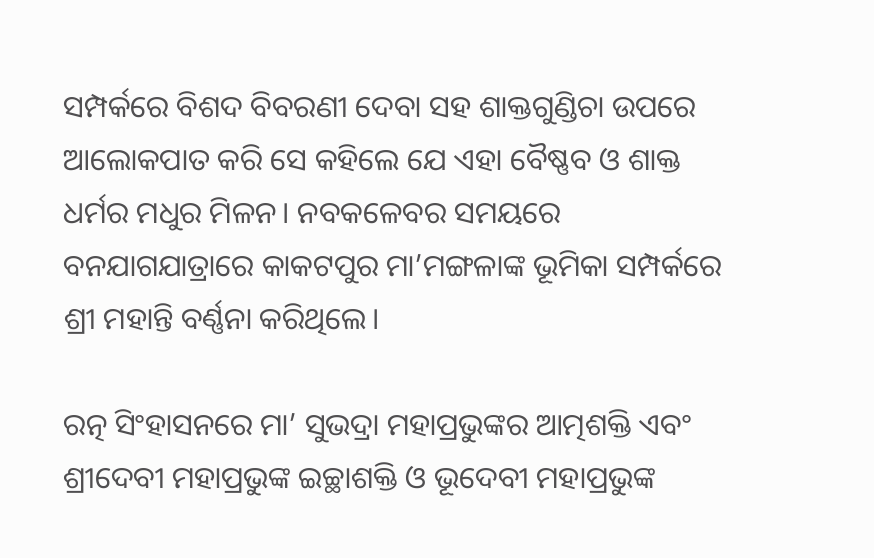ସମ୍ପର୍କରେ ବିଶଦ ବିବରଣୀ ଦେବା ସହ ଶାକ୍ତଗୁଣ୍ଡିଚା ଉପରେ ଆଲୋକପାତ କରି ସେ କହିଲେ ଯେ ଏହା ବୈଷ୍ଣବ ଓ ଶାକ୍ତ ଧର୍ମର ମଧୁର ମିଳନ। ନବକଳେବର ସମୟରେ ବନଯାଗଯାତ୍ରାରେ କାକଟପୁର ମା’ମଙ୍ଗଳାଙ୍କ ଭୂମିକା ସମ୍ପର୍କରେ ଶ୍ରୀ ମହାନ୍ତି ବର୍ଣ୍ଣନା କରିଥିଲେ।

ରତ୍ନ ସିଂହାସନରେ ମା’ ସୁଭଦ୍ରା ମହାପ୍ରଭୁଙ୍କର ଆତ୍ମଶକ୍ତି ଏବଂ ଶ୍ରୀଦେବୀ ମହାପ୍ରଭୁଙ୍କ ଇଚ୍ଛାଶକ୍ତି ଓ ଭୂଦେବୀ ମହାପ୍ରଭୁଙ୍କ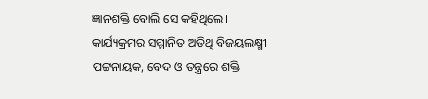ଜ୍ଞାନଶକ୍ତି ବୋଲି ସେ କହିଥିଲେ। କାର୍ଯ୍ୟକ୍ରମର ସମ୍ମାନିତ ଅତିଥି ବିଜୟଲକ୍ଷ୍ମୀ ପଟ୍ଟନାୟକ, ବେଦ ଓ ତନ୍ତ୍ରରେ ଶକ୍ତି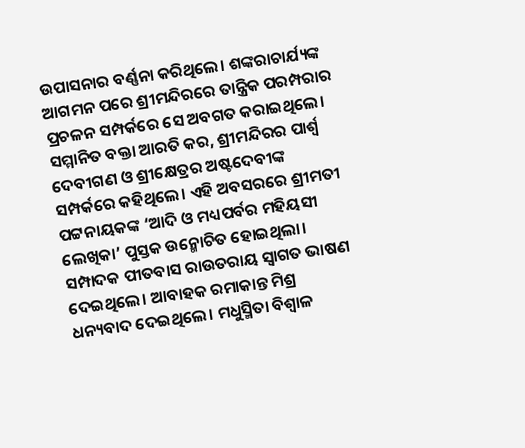ଉପାସନାର ବର୍ଣ୍ଣନା କରିଥିଲେ। ଶଙ୍କରାଚାର୍ଯ୍ୟଙ୍କ ଆଗମନ ପରେ ଶ୍ରୀମନ୍ଦିରରେ ତାନ୍ତ୍ରିକ ପରମ୍ପରାର ପ୍ରଚଳନ ସମ୍ପର୍କରେ ସେ ଅବଗତ କରାଇଥିଲେ। ସମ୍ମାନିତ ବକ୍ତା ଆରତି କର, ଶ୍ରୀମନ୍ଦିରର ପାର୍ଶ୍ବ ଦେବୀଗଣ ଓ ଶ୍ରୀକ୍ଷେତ୍ରର ଅଷ୍ଟଦେବୀଙ୍କ ସମ୍ପର୍କରେ କହିଥିଲେ। ଏହି ଅବସରରେ ଶ୍ରୀମତୀ ପଟ୍ଟନାୟକଙ୍କ ‘ଆଦି ଓ ମଧ୍ୟପର୍ବର ମହିୟସୀ ଲେଖିକା’ ପୁସ୍ତକ ଉନ୍ମୋଚିତ ହୋଇଥିଲା। ସମ୍ପାଦକ ପୀତବାସ ରାଉତରାୟ ସ୍ୱାଗତ ଭାଷଣ ଦେଇଥିଲେ। ଆବାହକ ରମାକାନ୍ତ ମିଶ୍ର ଧନ୍ୟବାଦ ଦେଇଥିଲେ। ମଧୁସ୍ମିତା ବିଶ୍ୱାଳ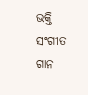ଭକ୍ତି ସଂଗୀତ ଗାନ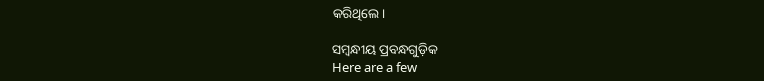କରିଥିଲେ।

ସମ୍ବନ୍ଧୀୟ ପ୍ରବନ୍ଧଗୁଡ଼ିକ
Here are a few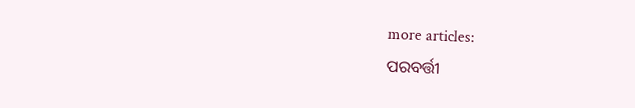more articles:
ପରବର୍ତ୍ତୀ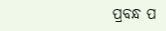ପ୍ରବନ୍ଧ ପ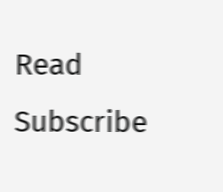Read
Subscribe